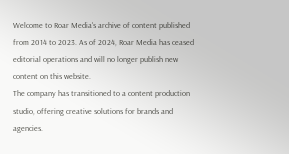Welcome to Roar Media's archive of content published from 2014 to 2023. As of 2024, Roar Media has ceased editorial operations and will no longer publish new content on this website.
The company has transitioned to a content production studio, offering creative solutions for brands and agencies.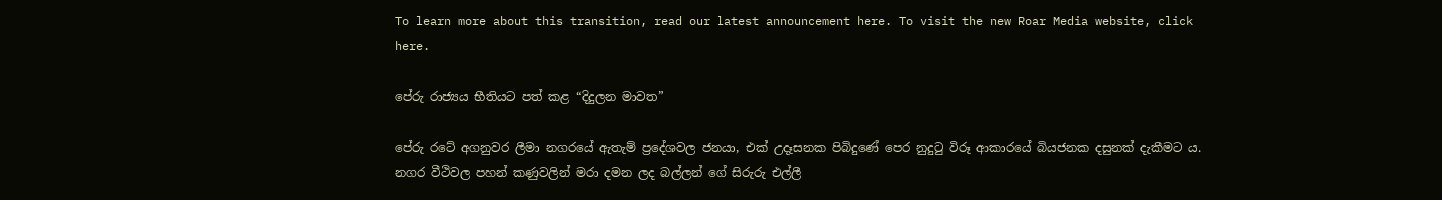To learn more about this transition, read our latest announcement here. To visit the new Roar Media website, click here.

පේරු රාජ්‍යය භීතියට පත් කළ “දිදුලන මාවත”

පේරු රටේ අගනුවර ලීමා නගරයේ ඇතැම් ප්‍රදේශවල ජනයා, එක් උදෑසනක පිබිදුණේ පෙර නුදුටු විරූ ආකාරයේ බියජනක දසුනක් දැකීමට ය. නගර වීථිවල පහන් කණුවලින් මරා දමන ලද බල්ලන් ගේ සිරුරු එල්ලී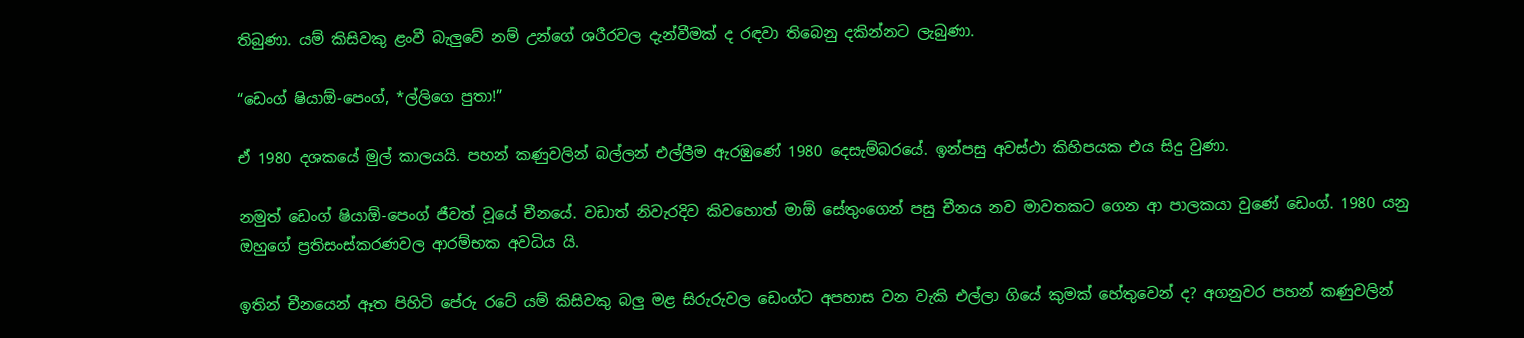තිබුණා. යම් කිසිවකු ළංවී බැලුවේ නම් උන්ගේ ශරීරවල දැන්වීමක් ද රඳවා තිබෙනු දකින්නට ලැබුණා.

“ඩෙංග් ෂියාඕ-පෙංග්, *ල්ලිගෙ පුතා!”

ඒ 1980 දශකයේ මුල් කාලයයි. පහන් කණුවලින් බල්ලන් එල්ලීම ඇරඹුණේ 1980 දෙසැම්බරයේ. ඉන්පසු අවස්ථා කිහිපයක එය සිදු වුණා.

නමුත් ඩෙංග් ෂියාඕ-පෙංග් ජීවත් වූයේ චීනයේ. වඩාත් නිවැරදිව කිවහොත් මාඕ සේතුංගෙන් පසු චීනය නව මාවතකට ගෙන ආ පාලකයා වුණේ ඩෙංග්. 1980 යනු ඔහුගේ ප්‍රතිසංස්කරණවල ආරම්භක අවධිය යි.

ඉතින් චීනයෙන් ඈත පිහිටි පේරු රටේ යම් කිසිවකු බලු මළ සිරුරුවල ඩෙංග්ට අපහාස වන වැකි එල්ලා ගියේ කුමක් හේතුවෙන් ද? අගනුවර පහන් කණුවලින්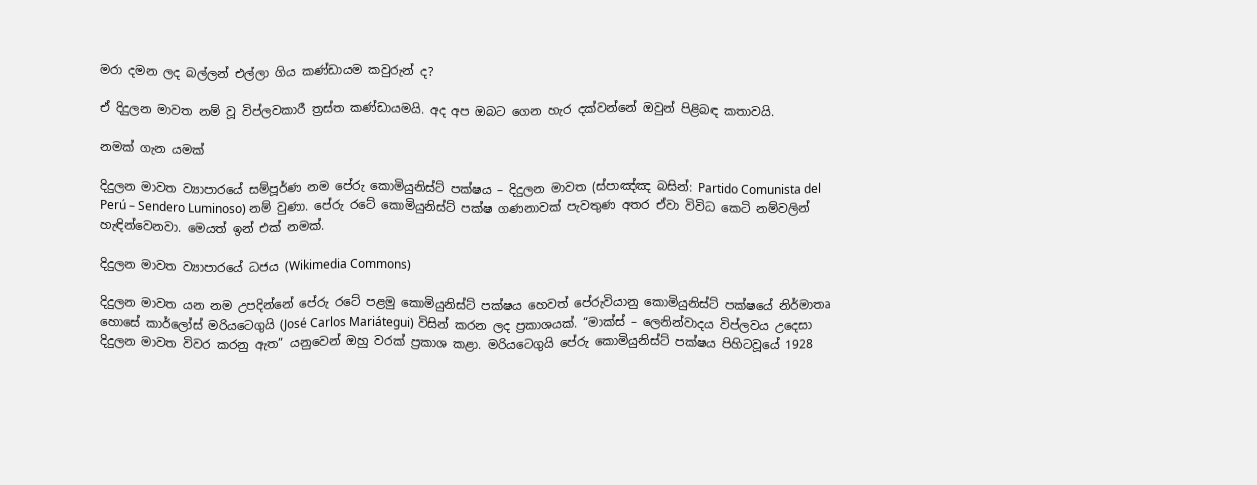මරා දමන ලද බල්ලන් එල්ලා ගිය කණ්ඩායම කවුරුන් ද?

ඒ දිදුලන මාවත නම් වූ විප්ලවකාරී ත්‍රස්ත කණ්ඩායමයි. අද අප ඔබට ගෙන හැර දක්වන්නේ ඔවුන් පිළිබඳ කතාවයි.

නමක් ගැන යමක්

දිදුලන මාවත ව්‍යාපාරයේ සම්පූර්ණ නම පේරු කොමියුනිස්ට් පක්ෂය – දිදුලන මාවත (ස්පාඤ්ඤ බසින්: Partido Comunista del Perú – Sendero Luminoso) නම් වුණා. පේරු රටේ කොමියුනිස්ට් පක්ෂ ගණනාවක් පැවතුණ අතර ඒවා විවිධ කෙටි නම්වලින් හැඳින්වෙනවා. මෙයත් ඉන් එක් නමක්.

දිදුලන මාවත ව්‍යාපාරයේ ධජය (Wikimedia Commons)

දිදුලන මාවත යන නම උපදින්නේ පේරු රටේ පළමු කොමියුනිස්ට් පක්ෂය හෙවත් පේරුවියානු කොමියුනිස්ට් පක්ෂයේ නිර්මාතෘ හොසේ කාර්ලෝස් මරියටෙගුයි (José Carlos Mariátegui) විසින් කරන ලද ප්‍රකාශයක්. “මාක්ස් – ලෙනින්වාදය විප්ලවය උදෙසා දිදුලන මාවත විවර කරනු ඇත” යනුවෙන් ඔහු වරක් ප්‍රකාශ කළා. මරියටෙගුයි පේරු කොමියුනිස්ට් පක්ෂය පිහිටවූයේ 1928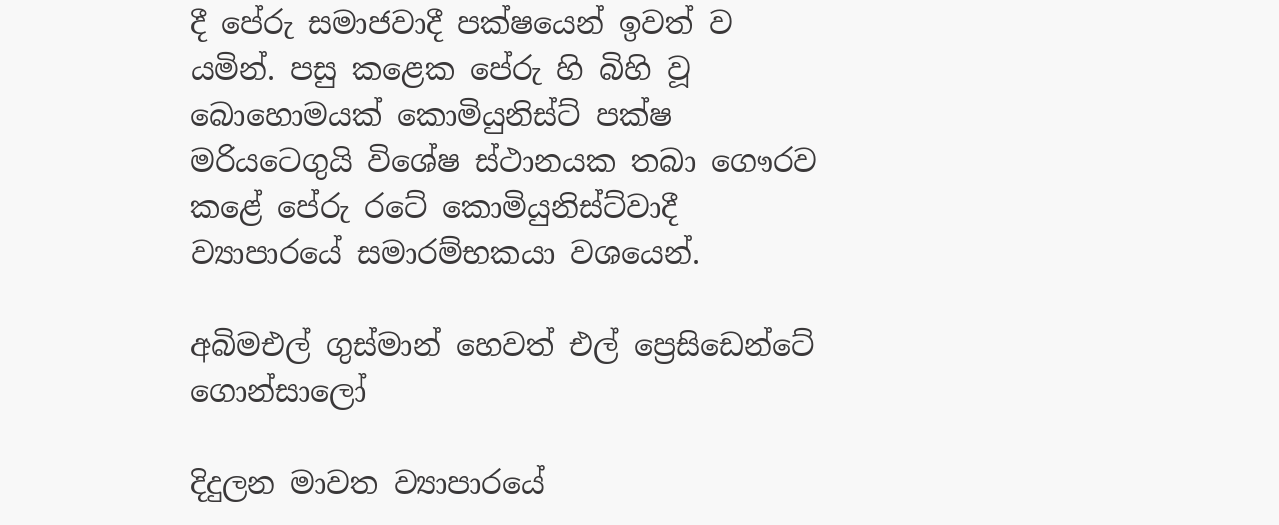දී පේරු සමාජවාදී පක්ෂයෙන් ඉවත් ව යමින්. පසු කළෙක පේරු හි බිහි වූ බොහොමයක් කොමියුනිස්ට් පක්ෂ මරියටෙගුයි විශේෂ ස්ථානයක තබා ගෞරව කළේ පේරු රටේ කොමියුනිස්ට්වාදී ව්‍යාපාරයේ සමාරම්භකයා වශයෙන්.

අබිමඑල් ගුස්මාන් හෙවත් එල් ප්‍රෙසිඩෙන්ටේ ගොන්සාලෝ

දිදුලන මාවත ව්‍යාපාරයේ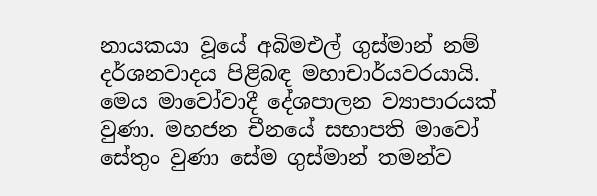නායකයා වූයේ අබිමඑල් ගුස්මාන් නම් දර්ශනවාදය පිළිබඳ මහාචාර්යවරයායි. මෙය මාවෝවාදී දේශපාලන ව්‍යාපාරයක් වුණා. මහජන චීනයේ සභාපති මාවෝ සේතුං වුණා සේම ගුස්මාන් තමන්ව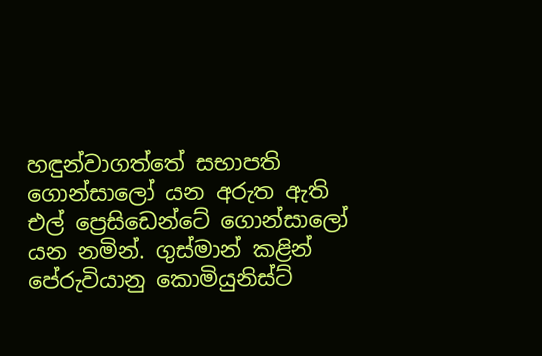හඳුන්වාගත්තේ සභාපති ගොන්සාලෝ යන අරුත ඇති එල් ප්‍රෙසිඩෙන්ටේ ගොන්සාලෝ යන නමින්. ගුස්මාන් කළින් පේරුවියානු කොමියුනිස්ට්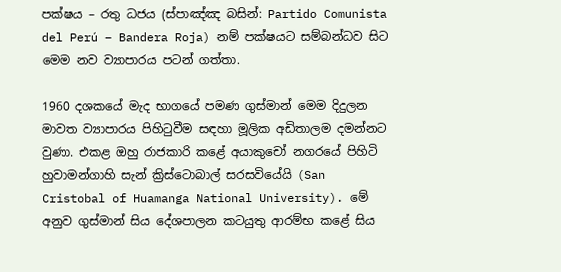පක්ෂය – රතු ධජය (ස්පාඤ්ඤ බසින්: Partido Comunista del Perú – Bandera Roja) නම් පක්ෂයට සම්බන්ධව සිට මෙම නව ව්‍යාපාරය පටන් ගත්තා.

1960 දශකයේ මැද භාගයේ පමණ ගුස්මාන් මෙම දිදුලන මාවත ව්‍යාපාරය පිහිටුවීම සඳහා මූලික අඩිතාලම දමන්නට වුණා. එකළ ඔහු රාජකාරි කළේ අයාකුචෝ නගරයේ පිහිටි හුවාමන්ගාහි සැන් ක්‍රිස්ටොබාල් සරසවියේයි (San Cristobal of Huamanga National University). මේ අනුව ගුස්මාන් සිය දේශපාලන කටයුතු ආරම්භ කළේ සිය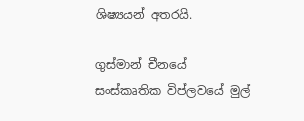ශිෂ්‍යයන් අතරයි.

ගුස්මාන් චීනයේ සංස්කෘතික විප්ලවයේ මුල්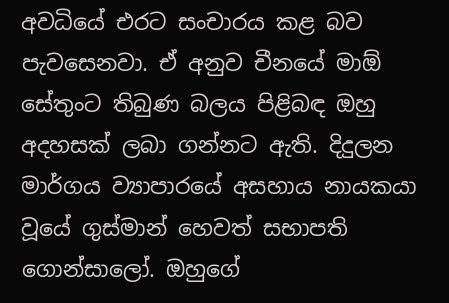අවධියේ එරට සංචාරය කළ බව පැවසෙනවා. ඒ අනුව චීනයේ මාඕ සේතුංට තිබුණ බලය පිළිබඳ ඔහු අදහසක් ලබා ගන්නට ඇති. දිදුලන මාර්ගය ව්‍යාපාරයේ අසහාය නායකයා වූයේ ගුස්මාන් හෙවත් සභාපති ගොන්සාලෝ. ඔහුගේ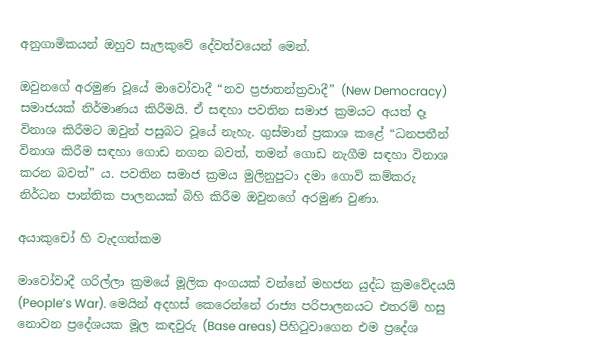අනුගාමිකයන් ඔහුව සැලකුවේ දේවත්වයෙන් මෙන්.

ඔවුනගේ අරමුණ වූයේ මාවෝවාදී “නව ප්‍රජාතන්ත්‍රවාදී” (New Democracy) සමාජයක් නිර්මාණය කිරීමයි. ඒ සඳහා පවතින සමාජ ක්‍රමයට අයත් දෑ විනාශ කිරීමට ඔවුන් පසුබට වූයේ නැහැ. ගුස්මාන් ප්‍රකාශ කළේ “ධනපතීන් විනාශ කිරීම සඳහා ගොඩ නගන බවත්, තමන් ගොඩ නැගීම සඳහා විනාශ කරන බවත්” ය. පවතින සමාජ ක්‍රමය මුලිනුපුටා දමා ගොවි කම්කරු නිර්ධන පාන්තික පාලනයක් බිහි කිරීම ඔවුනගේ අරමුණ වුණා.

අයාකුචෝ හි වැදගත්කම

මාවෝවාදී ගරිල්ලා ක්‍රමයේ මූලික අංගයක් වන්නේ මහජන යුද්ධ ක්‍රමවේදයයි (People’s War). මෙයින් අදහස් කෙරෙන්නේ රාජ්‍ය පරිපාලනයට එතරම් හසු නොවන ප්‍රදේශයක මූල කඳවුරු (Base areas) පිහිටුවාගෙන එම ප්‍රදේශ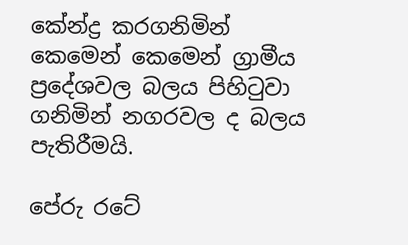කේන්ද්‍ර කරගනිමින් කෙමෙන් කෙමෙන් ග්‍රාමීය ප්‍රදේශවල බලය පිහිටුවා ගනිමින් නගරවල ද බලය පැතිරීමයි.

පේරු රටේ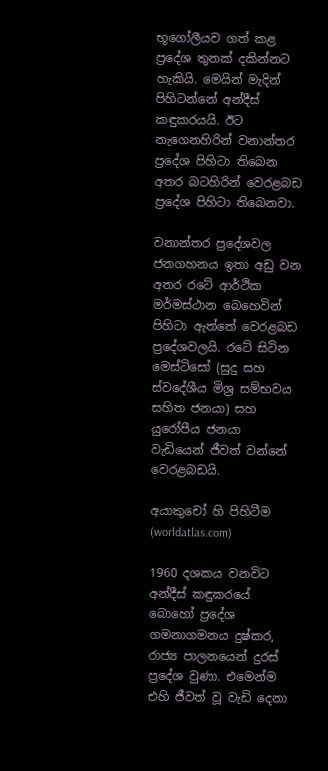භූගෝලීයව ගත් කළ ප්‍රදේශ තුනක් දකින්නට හැකියි. මෙයින් මැදින් පිහිටන්නේ අන්දීස් කඳුකරයයි. ඊට නැගෙනහිරින් වනාන්තර ප්‍රදේශ පිහිටා තිබෙන අතර බටහිරින් වෙරළබඩ ප්‍රදේශ පිහිටා තිබෙනවා.

වනාන්තර ප්‍රදේශවල ජනගහනය ඉතා අඩු වන අතර රටේ ආර්ථික මර්මස්ථාන බෙහෙවින් පිහිටා ඇත්තේ වෙරළබඩ ප්‍රදේශවලයි. රටේ සිටින මෙස්ටිසෝ (සුදු සහ ස්වදේශීය මිශ්‍ර සම්භවය සහිත ජනයා) සහ යුරෝපීය ජනයා වැඩියෙන් ජීවත් වන්නේ වෙරළබඩයි.

අයාකුචෝ හි පිහිටීම (worldatlas.com)

1960 දශකය වනවිට අන්දීස් කඳුකරයේ බොහෝ ප්‍රදේශ ගමනාගමනය දුෂ්කර, රාජ්‍ය පාලනයෙන් දුරස් ප්‍රදේශ වුණා. එමෙන්ම එහි ජීවත් වූ වැඩි දෙනා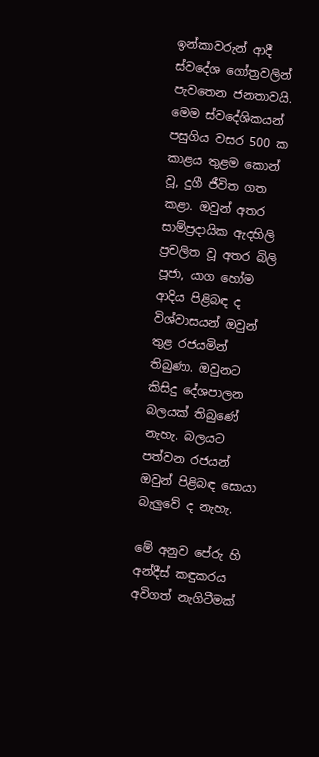ඉන්කාවරුන් ආදී ස්වදේශ ගෝත්‍රවලින් පැවතෙන ජනතාවයි. මෙම ස්වදේශිකයන් පසුගිය වසර 500 ක කාළය තුළම කොන් වූ, දුගී ජීවිත ගත කළා. ඔවුන් අතර සාම්ප්‍රදායික ඇදහිලි ප්‍රචලිත වූ අතර බිලි පූජා, යාග හෝම ආදිය පිළිබඳ ද විශ්වාසයන් ඔවුන් තුළ රජයමින් තිබුණා. ඔවුනට කිසිදු දේශපාලන බලයක් තිබුණේ නැහැ. බලයට පත්වන රජයන් ඔවුන් පිළිබඳ සොයා බැලුවේ ද නැහැ.

මේ අනුව පේරු හි අන්දීස් කඳුකරය අවිගත් නැගිටීමක්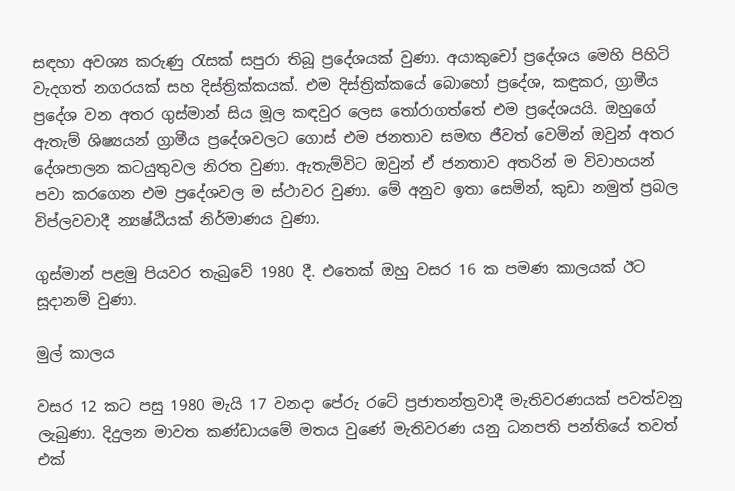සඳහා අවශ්‍ය කරුණු රැසක් සපුරා තිබූ ප්‍රදේශයක් වුණා. අයාකුචෝ ප්‍රදේශය මෙහි පිහිටි වැදගත් නගරයක් සහ දිස්ත්‍රික්කයක්. එම දිස්ත්‍රික්කයේ බොහෝ ප්‍රදේශ, කඳුකර, ග්‍රාමීය ප්‍රදේශ වන අතර ගුස්මාන් සිය මූල කඳවුර ලෙස තෝරාගත්තේ එම ප්‍රදේශයයි. ඔහුගේ ඇතැම් ශිෂ්‍යයන් ග්‍රාමීය ප්‍රදේශවලට ගොස් එම ජනතාව සමඟ ජීවත් වෙමින් ඔවුන් අතර දේශපාලන කටයුතුවල නිරත වුණා. ඇතැම්විට ඔවුන් ඒ ජනතාව අතරින් ම විවාහයන් පවා කරගෙන එම ප්‍රදේශවල ම ස්ථාවර වුණා. මේ අනුව ඉතා සෙමින්, කුඩා නමුත් ප්‍රබල විප්ලවවාදී න්‍යෂ්ඨියක් නිර්මාණය වුණා.

ගුස්මාන් පළමු පියවර තැබුවේ 1980 දී. එතෙක් ඔහු වසර 16 ක පමණ කාලයක් ඊට සූදානම් වුණා.

මුල් කාලය

වසර 12 කට පසු 1980 මැයි 17 වනදා පේරු රටේ ප්‍රජාතන්ත්‍රවාදී මැතිවරණයක් පවත්වනු ලැබුණා. දිදුලන මාවත කණ්ඩායමේ මතය වුණේ මැතිවරණ යනු ධනපති පන්තියේ තවත් එක්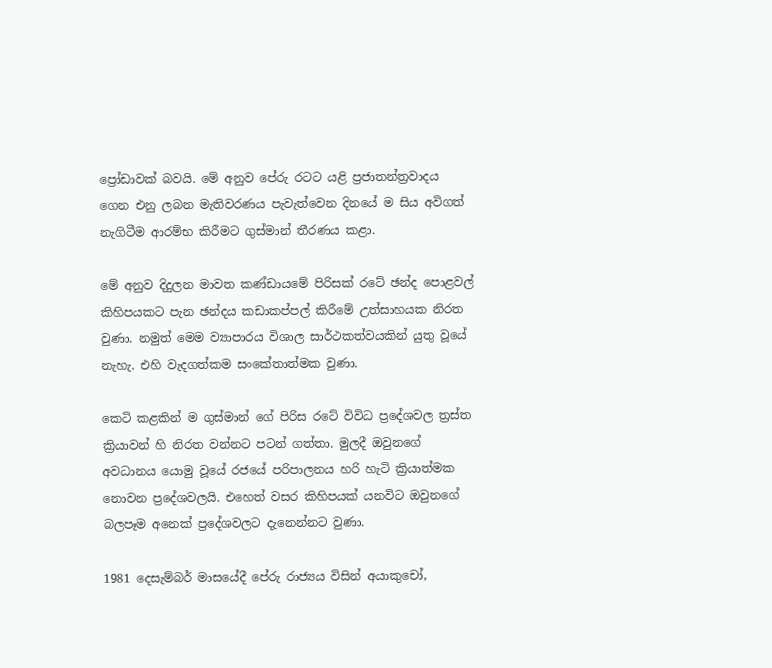ප්‍රෝඩාවක් බවයි. මේ අනුව පේරු රටට යළි ප්‍රජාතන්ත්‍රවාදය ගෙන එනු ලබන මැතිවරණය පැවැත්වෙන දිනයේ ම සිය අවිගත් නැගිටීම ආරම්භ කිරීමට ගුස්මාන් තීරණය කළා.

මේ අනුව දිදුලන මාවත කණ්ඩායමේ පිරිසක් රටේ ඡන්ද පොළවල් කිහිපයකට පැන ඡන්දය කඩාකප්පල් කිරීමේ උත්සාහයක නිරත වුණා. නමුත් මෙම ව්‍යාපාරය විශාල සාර්ථකත්වයකින් යුතු වූයේ නැහැ. එහි වැදගත්කම සංකේතාත්මක වුණා.

කෙටි කළකින් ම ගුස්මාන් ගේ පිරිස රටේ විවිධ ප්‍රදේශවල ත්‍රස්ත ක්‍රියාවන් හි නිරත වන්නට පටන් ගත්තා. මුලදී ඔවුනගේ අවධානය යොමු වූයේ රජයේ පරිපාලනය හරි හැටි ක්‍රියාත්මක නොවන ප්‍රදේශවලයි. එහෙත් වසර කිහිපයක් යනවිට ඔවුනගේ බලපෑම අනෙක් ප්‍රදේශවලට දැනෙන්නට වුණා.

1981 දෙසැම්බර් මාසයේදී පේරු රාජ්‍යය විසින් අයාකුචෝ,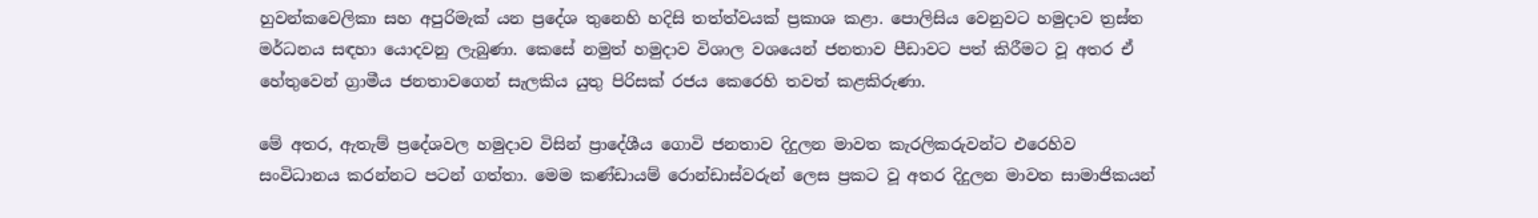හුවන්කවෙලිකා සහ අපුරිමැක් යන ප්‍රදේශ තුනෙහි හදිසි තත්ත්වයක් ප්‍රකාශ කළා. පොලිසිය වෙනුවට හමුදාව ත්‍රස්ත මර්ධනය සඳහා යොදවනු ලැබුණා. කෙසේ නමුත් හමුදාව විශාල වශයෙන් ජනතාව පීඩාවට පත් කිරීමට වූ අතර ඒ හේතුවෙන් ග්‍රාමීය ජනතාවගෙන් සැලකිය යුතු පිරිසක් රජය කෙරෙහි තවත් කළකිරුණා.

මේ අතර, ඇතැම් ප්‍රදේශවල හමුදාව විසින් ප්‍රාදේශීය ගොවි ජනතාව දිදුලන මාවත කැරලිකරුවන්ට එරෙහිව සංවිධානය කරන්නට පටන් ගත්තා. මෙම කණ්ඩායම් රොන්ඩාස්වරුන් ලෙස ප්‍රකට වූ අතර දිදුලන මාවත සාමාජිකයන්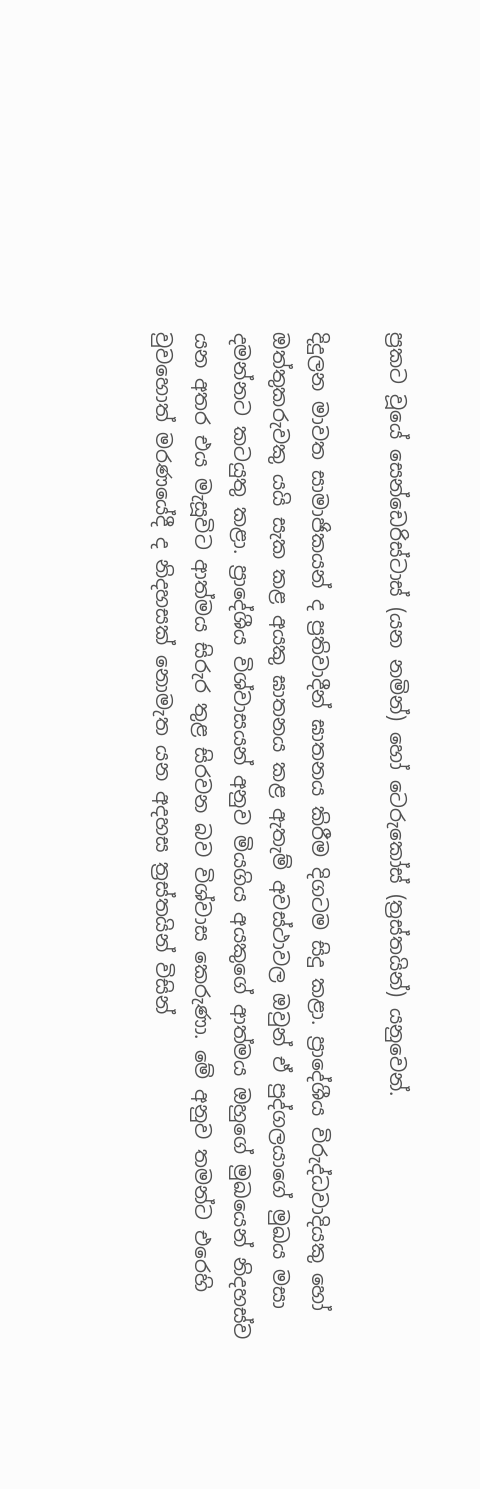ප්‍රකට වූයේ සෙන්ඩෙරිස්ටාස් (යන නමින්) හෝ ටෙරුකෝස් (ත්‍රස්තයින්) යනුවෙන්.

දිදුලන මාවත සාමාජිකයන් ද ප්‍රතිවාදීන් ඝාතනය කිරීම දිගටම සිදු කළා. ප්‍රාදේශීය විරුද්ධවාදියකු හෝ ඔත්තුකරුවකු යයි සැක කළ අයකු ඝාතනය කළ ඇතැම් අවස්ථාවල ඔවුන් ඒ පුද්ගලයාගේ මුඛය මසා දමන්නට කටයුතු කළා. ප්‍රාදේශීය විශ්වාසයන් අනුව මියගිය අයකුගේ ආත්මය ඔහුගේ මුඛයෙන් නිදහස්ව යන අතර එය මැසූවිට ආත්මය සිරුර තුළ සිරවන බව විශ්වාස කෙරුණා. මේ අනුව තමන්ට එරෙහි වුවහොත් මරණයේදී ද නිදහසක් නොමැත යන අදහස ත්‍රස්තයින් විසින්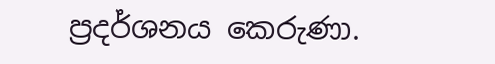ප්‍රදර්ශනය කෙරුණා.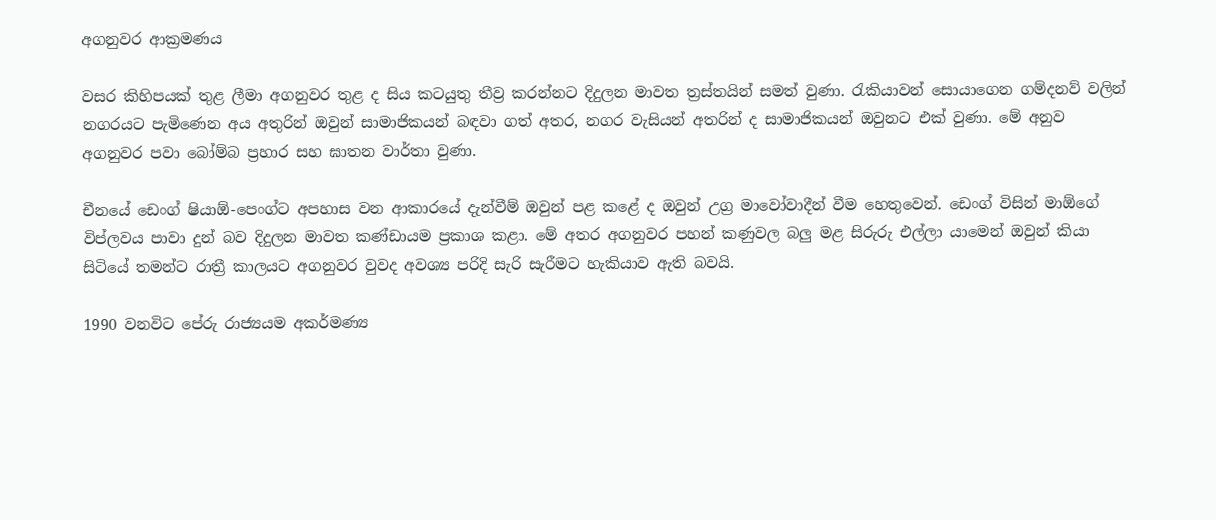අගනුවර ආක්‍රමණය

වසර කිහිපයක් තුළ ලීමා අගනුවර තුළ ද සිය කටයුතු තීව්‍ර කරන්නට දිදුලන මාවත ත්‍රස්තයින් සමත් වුණා. රැකියාවන් සොයාගෙන ගම්දනව් වලින් නගරයට පැමිණෙන අය අතුරින් ඔවුන් සාමාජිකයන් බඳවා ගත් අතර, නගර වැසියන් අතරින් ද සාමාජිකයන් ඔවුනට එක් වුණා. මේ අනුව අගනුවර පවා බෝම්බ ප්‍රහාර සහ ඝාතන වාර්තා වුණා.

චීනයේ ඩෙංග් ෂියාඕ-පෙංග්ට අපහාස වන ආකාරයේ දැන්වීම් ඔවුන් පළ කළේ ද ඔවුන් උග්‍ර මාවෝවාදීන් වීම හෙතුවෙන්. ඩෙංග් විසින් මාඕගේ විප්ලවය පාවා දුන් බව දිදුලන මාවත කණ්ඩායම ප්‍රකාශ කළා. මේ අතර අගනුවර පහන් කණුවල බලු මළ සිරුරු එල්ලා යාමෙන් ඔවුන් කියා සිටියේ තමන්ට රාත්‍රී කාලයට අගනුවර වුවද අවශ්‍ය පරිදි සැරි සැරීමට හැකියාව ඇති බවයි.

1990 වනවිට පේරු රාජ්‍යයම අකර්මණ්‍ය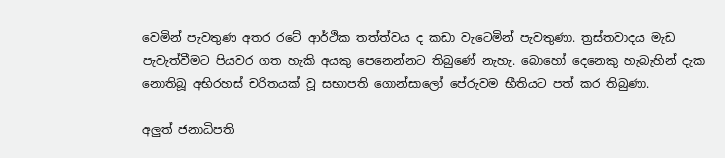වෙමින් පැවතුණ අතර රටේ ආර්ථික තත්ත්වය ද කඩා වැටෙමින් පැවතුණා. ත්‍රස්තවාදය මැඩ පැවැත්වීමට පියවර ගත හැකි අයකු පෙනෙන්නට තිබුණේ නැහැ. බොහෝ දෙනෙකු හැබැහින් දැක නොතිබූ අභිරහස් චරිතයක් වූ සභාපති ගොන්සාලෝ පේරුවම භීතියට පත් කර තිබුණා.

අලුත් ජනාධිපති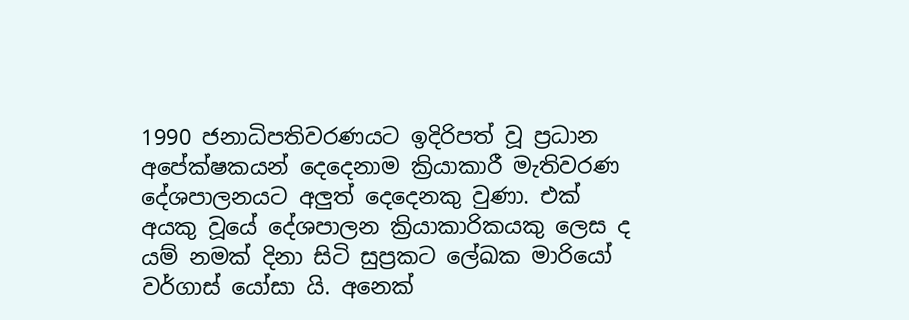1990 ජනාධිපතිවරණයට ඉදිරිපත් වූ ප්‍රධාන අපේක්ෂකයන් දෙදෙනාම ක්‍රියාකාරී මැතිවරණ දේශපාලනයට අලුත් දෙදෙනකු වුණා. එක් අයකු වූයේ දේශපාලන ක්‍රියාකාරිකයකු ලෙස ද යම් නමක් දිනා සිටි සුප්‍රකට ලේඛක මාරියෝ වර්ගාස් යෝසා යි. අනෙක්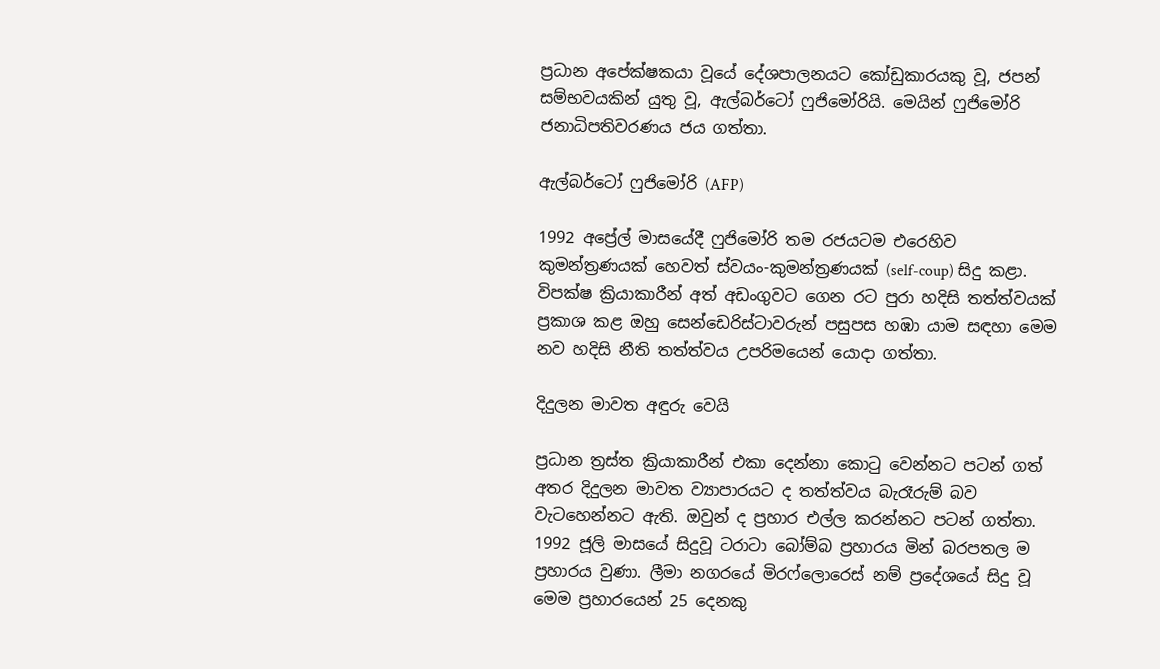ප්‍රධාන අපේක්ෂකයා වූයේ දේශපාලනයට කෝඩුකාරයකු වූ, ජපන් සම්භවයකින් යුතු වූ, ඇල්බර්ටෝ ෆුජිමෝරියි. මෙයින් ෆුජිමෝරි ජනාධිපතිවරණය ජය ගත්තා.

ඇල්බර්ටෝ ෆුජිමෝරි (AFP)

1992 අප්‍රේල් මාසයේදී ෆුජිමෝරි තම රජයටම එරෙහිව කුමන්ත්‍රණයක් හෙවත් ස්වයං-කුමන්ත්‍රණයක් (self-coup) සිදු කළා. විපක්ෂ ක්‍රියාකාරීන් අත් අඩංගුවට ගෙන රට පුරා හදිසි තත්ත්වයක් ප්‍රකාශ කළ ඔහු සෙන්ඩෙරිස්ටාවරුන් පසුපස හඹා යාම සඳහා මෙම නව හදිසි නීති තත්ත්වය උපරිමයෙන් යොදා ගත්තා.

දිදුලන මාවත අඳුරු වෙයි

ප්‍රධාන ත්‍රස්ත ක්‍රියාකාරීන් එකා දෙන්නා කොටු වෙන්නට පටන් ගත් අතර දිදුලන මාවත ව්‍යාපාරයට ද තත්ත්වය බැරෑරුම් බව වැටහෙන්නට ඇති. ඔවුන් ද ප්‍රහාර එල්ල කරන්නට පටන් ගත්තා. 1992 ජූලි මාසයේ සිදුවූ ටරාටා බෝම්බ ප්‍රහාරය මින් බරපතල ම ප්‍රහාරය වුණා. ලීමා නගරයේ මිරෆ්ලොරෙස් නම් ප්‍රදේශයේ සිදු වූ මෙම ප්‍රහාරයෙන් 25 දෙනකු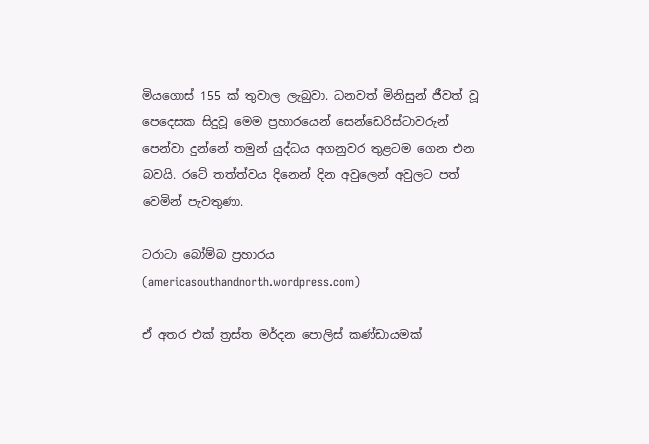මියගොස් 155 ක් තුවාල ලැබුවා. ධනවත් මිනිසුන් ජීවත් වූ පෙදෙසක සිදුවූ මෙම ප්‍රහාරයෙන් සෙන්ඩෙරිස්ටාවරුන් පෙන්වා දුන්නේ තමුන් යුද්ධය අගනුවර තුළටම ගෙන එන බවයි. රටේ තත්ත්වය දිනෙන් දින අවුලෙන් අවුලට පත් වෙමින් පැවතුණා.

ටරාටා බෝම්බ ප්‍රහාරය (americasouthandnorth.wordpress.com)

ඒ අතර එක් ත්‍රස්ත මර්දන පොලිස් කණ්ඩායමක්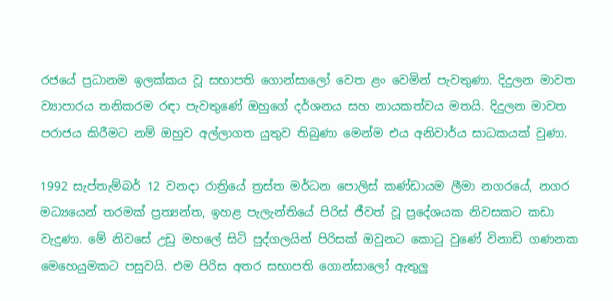රජයේ ප්‍රධානම ඉලක්කය වූ සභාපති ගොන්සාලෝ වෙත ළං වෙමින් පැවතුණා. දිදුලන මාවත ව්‍යාපාරය තනිකරම රඳා පැවතුණේ ඔහුගේ දර්ශනය සහ නායකත්වය මතයි. දිදුලන මාවත පරාජය කිරීමට නම් ඔහුව අල්ලාගත යුතුව තිබුණා මෙන්ම එය අනිවාර්ය සාධකයක් වුණා.

1992 සැප්තැම්බර් 12 වනදා රාත්‍රියේ ත්‍රස්ත මර්ධන පොලිස් කණ්ඩායම ලීමා නගරයේ, නගර මධ්‍යයෙන් තරමක් ප්‍රත්‍යන්ත, ඉහළ පැලැන්තියේ පිරිස් ජීවත් වූ ප්‍රදේශයක නිවසකට කඩා වැදුණා. මේ නිවසේ උඩු මහලේ සිටි පුද්ගලයින් පිරිසක් ඔවුනට කොටු වුණේ විනාඩි ගණනක මෙහෙයුමකට පසුවයි. එම පිරිස අතර සභාපති ගොන්සාලෝ ඇතුලු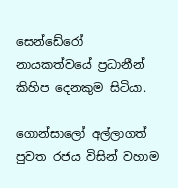සෙන්ඩේරෝ නායකත්වයේ ප්‍රධානීන් කිහිප දෙනකුම සිටියා.

ගොන්සාලෝ අල්ලාගත් පුවත රජය විසින් වහාම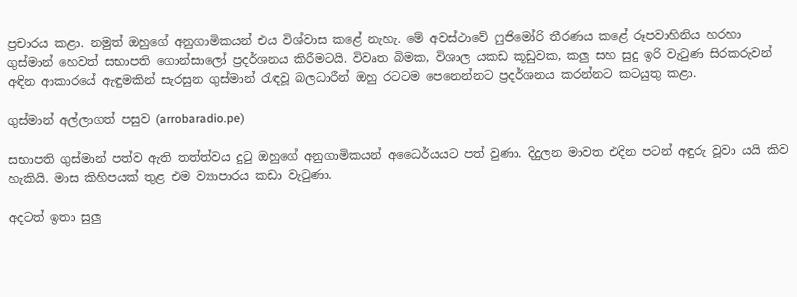ප්‍රචාරය කළා. නමුත් ඔහුගේ අනුගාමිකයන් එය විශ්වාස කළේ නැහැ. මේ අවස්ථාවේ ෆුජිමෝරි තීරණය කළේ රූපවාහිනිය හරහා ගුස්මාන් හෙවත් සභාපති ගොන්සාලෝ ප්‍රදර්ශනය කිරීමටයි. විවෘත බිමක, විශාල යකඩ කූඩුවක, කලු සහ සුදු ඉරි වැටුණ සිරකරුවන් අඳින ආකාරයේ ඇඳුමකින් සැරසුන ගුස්මාන් රැඳවූ බලධාරීන් ඔහු රටටම පෙනෙන්නට ප්‍රදර්ශනය කරන්නට කටයුතු කළා.

ගුස්මාන් අල්ලාගත් පසුව (arrobaradio.pe)

සභාපති ගුස්මාන් පත්ව ඇති තත්ත්වය දුටු ඔහුගේ අනුගාමිකයන් අධෛර්යයට පත් වුණා. දිදුලන මාවත එදින පටන් අඳුරු වූවා යයි කිව හැකියි. මාස කිහිපයක් තුළ එම ව්‍යාපාරය කඩා වැටුණා.

අදටත් ඉතා සුලු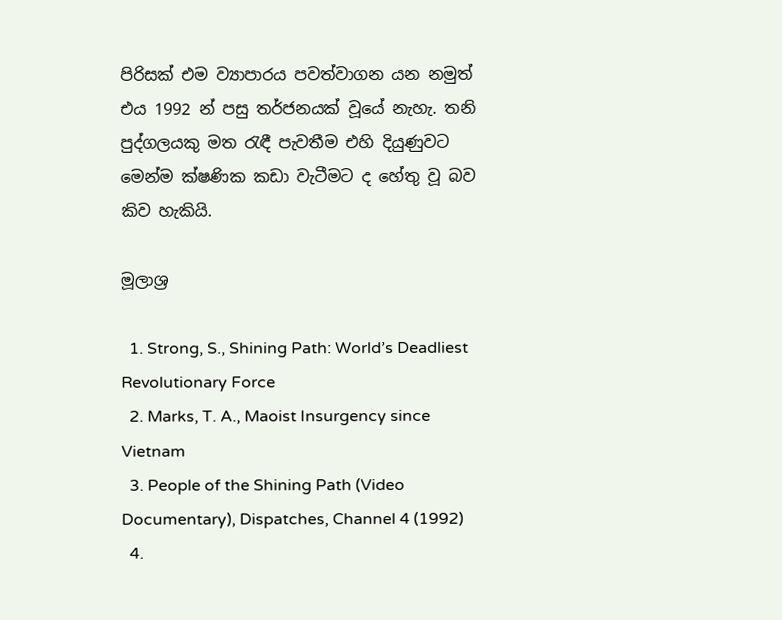පිරිසක් එම ව්‍යාපාරය පවත්වාගන යන නමුත් එය 1992 න් පසු තර්ජනයක් වූයේ නැහැ. තනි පුද්ගලයකු මත රැඳී පැවතීම එහි දියුණුවට මෙන්ම ක්ෂණික කඩා වැටීමට ද හේතු වූ බව කිව හැකියි.

මූලාශ්‍ර

  1. Strong, S., Shining Path: World’s Deadliest Revolutionary Force
  2. Marks, T. A., Maoist Insurgency since Vietnam
  3. People of the Shining Path (Video Documentary), Dispatches, Channel 4 (1992)
  4.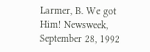Larmer, B. We got Him! Newsweek, September 28, 1992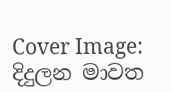Cover Image: දිදුලන මාවත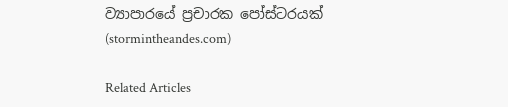ව්‍යාපාරයේ ප්‍රචාරක පෝස්ටරයක් (stormintheandes.com)

Related Articles